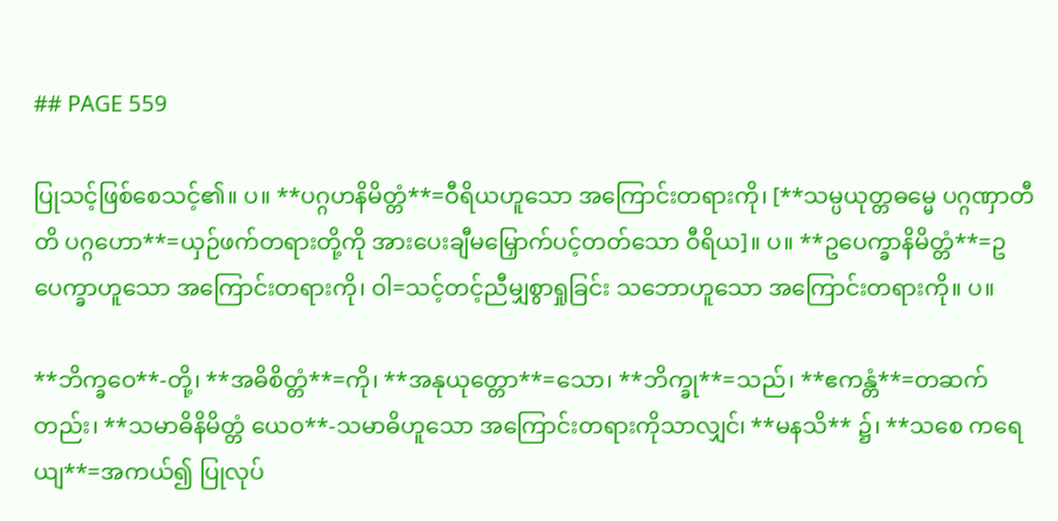## PAGE 559

ပြုသင့်ဖြစ်စေသင့်၏။ ပ။ **ပဂ္ဂဟနိမိတ္တံ**=ဝီရိယဟူသော အကြောင်းတရားကို၊ [**သမ္ပယုတ္တဓမ္မေ ပဂ္ဂဏှာတီတိ ပဂ္ဂဟော**=ယှဉ်ဖက်တရားတို့ကို အားပေးချီမမြှောက်ပင့်တတ်သော ဝီရိယ]။ ပ။ **ဥပေက္ခာနိမိတ္တံ**=ဥပေက္ခာဟူသော အကြောင်းတရားကို၊ ဝါ=သင့်တင့်ညီမျှစွာရှုခြင်း သဘောဟူသော အကြောင်းတရားကို။ ပ။

**ဘိက္ခဝေ**-တို့၊ **အဓိစိတ္တံ**=ကို၊ **အနုယုတ္တော**=သော၊ **ဘိက္ခု**=သည်၊ **ဧကန္တံ**=တဆက်တည်း၊ **သမာဓိနိမိတ္တံ ယေဝ**-သမာဓိဟူသော အကြောင်းတရားကိုသာလျှင်၊ **မနသိ** ၌၊ **သစေ ကရေယျ**=အကယ်၍ ပြုလုပ်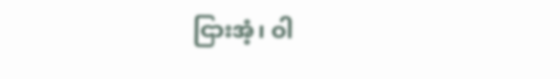ငြားအံ့၊ ဝါ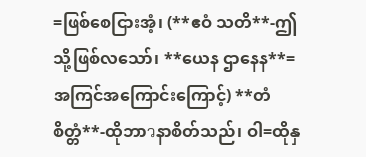=ဖြစ်စေငြားအံ့၊ (**ဧဝံ သတိ**-ဤသို့ဖြစ်လသော်၊ **ယေန ဌာနေန**=အကြင်အကြောင်းကြောင့်) **တံ စိတ္တံ**-ထိုဘာวနာစိတ်သည်၊ ဝါ=ထိုနှ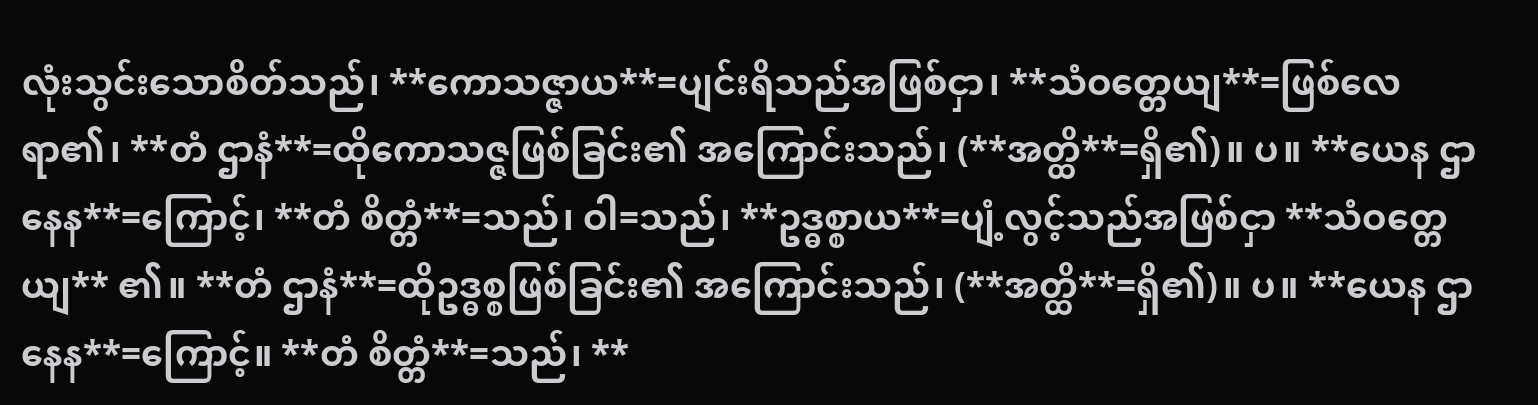လုံးသွင်းသောစိတ်သည်၊ **ကောသဇ္ဇာယ**=ပျင်းရိသည်အဖြစ်ငှာ၊ **သံဝတ္တေယျ**=ဖြစ်လေရာ၏၊ **တံ ဌာနံ**=ထိုကောသဇ္ဇဖြစ်ခြင်း၏ အကြောင်းသည်၊ (**အတ္ထိ**=ရှိ၏)။ ပ။ **ယေန ဌာနေန**=ကြောင့်၊ **တံ စိတ္တံ**=သည်၊ ဝါ=သည်၊ **ဥဒ္ဓစ္စာယ**=ပျံ့လွင့်သည်အဖြစ်ငှာ **သံဝတ္တေယျ** ၏။ **တံ ဌာနံ**=ထိုဥဒ္ဓစ္စဖြစ်ခြင်း၏ အကြောင်းသည်၊ (**အတ္ထိ**=ရှိ၏)။ ပ။ **ယေန ဌာနေန**=ကြောင့်။ **တံ စိတ္တံ**=သည်၊ **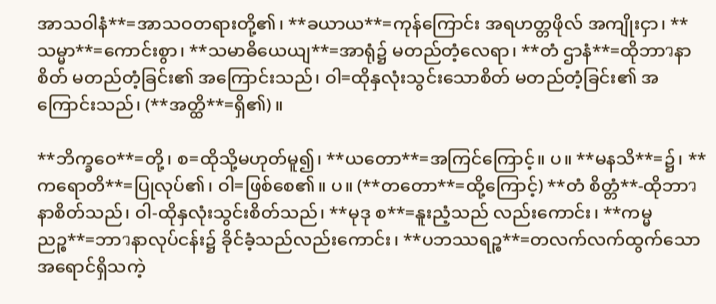အာသဝါနံ**=အာသဝတရားတို့၏၊ **ခယာယ**=ကုန်ကြောင်း အရဟတ္တဖိုလ် အကျိုးငှာ၊ **သမ္မာ**=ကောင်းစွာ၊ **သမာဓိယေယျ**=အာရုံ၌ မတည်တံ့လေရာ၊ **တံ ဌာနံ**=ထိုဘာวနာစိတ် မတည်တံ့ခြင်း၏ အကြောင်းသည်၊ ဝါ=ထိုနှလုံးသွင်းသောစိတ် မတည်တံ့ခြင်း၏ အကြောင်းသည်၊ (**အတ္ထိ**=ရှိ၏)။

**ဘိက္ခဝေ**=တို့၊ စ=ထိုသို့မဟုတ်မူ၍၊ **ယတော**=အကြင်ကြောင့်။ ပ။ **မနသိ**=၌၊ **ကရောတိ**=ပြုလုပ်၏၊ ဝါ=ဖြစ်စေ၏။ ပ။ (**တတော**=ထို့ကြောင့်) **တံ စိတ္တံ**-ထိုဘာวနာစိတ်သည်၊ ဝါ-ထိုနှလုံးသွင်းစိတ်သည်၊ **မုဒု စ**=နူးညံ့သည် လည်းကောင်း၊ **ကမ္မညဉ္စ**=ဘာวနာလုပ်ငန်း၌ ခိုင်ခံ့သည်လည်းကောင်း၊ **ပဘဿရဉ္စ**=တလက်လက်ထွက်သော အရောင်ရှိသကဲ့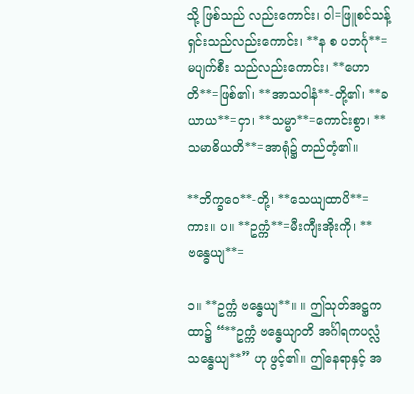သို့ ဖြစ်သည် လည်းကောင်း၊ ဝါ=ဖြူစင်သန့်ရှင်းသည်လည်းကောင်း၊ **န စ ပဘင်္ဂု**=မပျက်စီး သည်လည်းကောင်း၊ **ဟောတိ**=ဖြစ်၏၊ **အာသဝါနံ**-တို့၏၊ **ခယာယ**=ငှာ၊ **သမ္မာ**=ကောင်းစွာ၊ **သမာဓိယတိ**=အာရုံ၌ တည်တံ့၏။

**ဘိက္ခဝေ**-တို့၊ **သေယျထာပိ**=ကား။ ပ။ **ဥက္ကံ**=မီးကျီးအိုးကို၊ **ဗန္ဓေယျ**=

၁။ **ဥက္ကံ ဗန္ဓေယျ**။ ။ ဤသုတ်အဋ္ဌကထာ၌ “**ဥက္ကံ ဗန္ဓေယျာတိ အင်္ဂါရကပလ္လံ သန္ဓေယျ**” ဟု ဖွင့်၏။ ဤနေရာနှင့် အ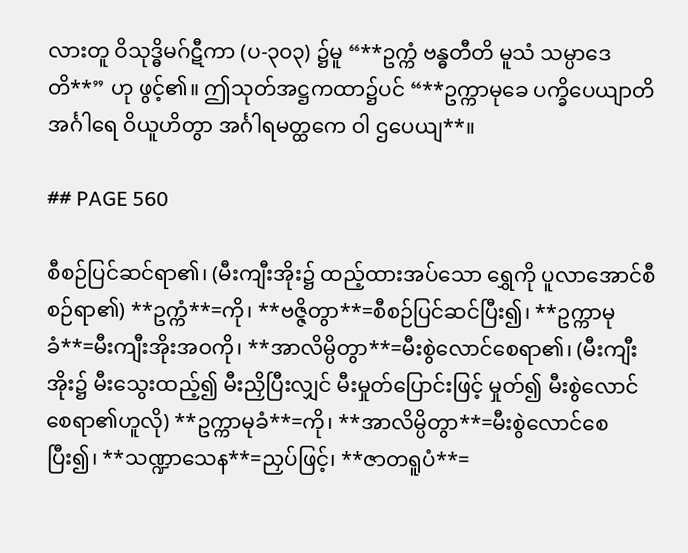လားတူ ဝိသုဒ္ဓိမဂ်ဋီကာ (ပ-၃၀၃) ၌မူ “**ဥက္ကံ ဗန္ဓတီတိ မူသံ သမ္ပာဒေတိ**” ဟု ဖွင့်၏။ ဤသုတ်အဋ္ဌကထာ၌ပင် “**ဥက္ကာမုခေ ပက္ခိပေယျာတိ အင်္ဂါရေ ဝိယူဟိတွာ အင်္ဂါရမတ္ထကေ ဝါ ဌပေယျ**။

## PAGE 560

စီစဉ်ပြင်ဆင်ရာ၏၊ (မီးကျီးအိုး၌ ထည့်ထားအပ်သော ရွှေကို ပူလာအောင်စီစဉ်ရာ၏) **ဥက္ကံ**=ကို၊ **ဗဇ္ဇိတွာ**=စီစဉ်ပြင်ဆင်ပြီး၍၊ **ဥက္ကာမုခံ**=မီးကျီးအိုးအဝကို၊ **အာလိမ္ပိတွာ**=မီးစွဲလောင်စေရာ၏၊ (မီးကျီးအိုး၌ မီးသွေးထည့်၍ မီးညှိပြီးလျှင် မီးမှုတ်ပြောင်းဖြင့် မှုတ်၍ မီးစွဲလောင်စေရာ၏ဟူလို) **ဥက္ကာမုခံ**=ကို၊ **အာလိမ္ပိတွာ**=မီးစွဲလောင်စေပြီး၍၊ **သဏ္ဍာသေန**=ညှပ်ဖြင့်၊ **ဇာတရူပံ**=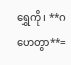ရွှေကို၊ **ဂဟေတွာ**=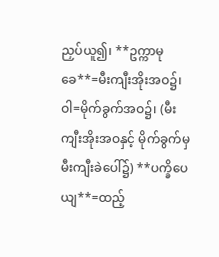ညှပ်ယူ၍၊ **ဥက္ကာမုခေ**=မီးကျီးအိုးအဝ၌၊ ဝါ=မိုက်ခွက်အဝ၌၊ (မီးကျီးအိုးအဝနှင့် မိုက်ခွက်မှ မီးကျီးခဲပေါ်၌) **ပက္ခိပေယျ**=ထည့်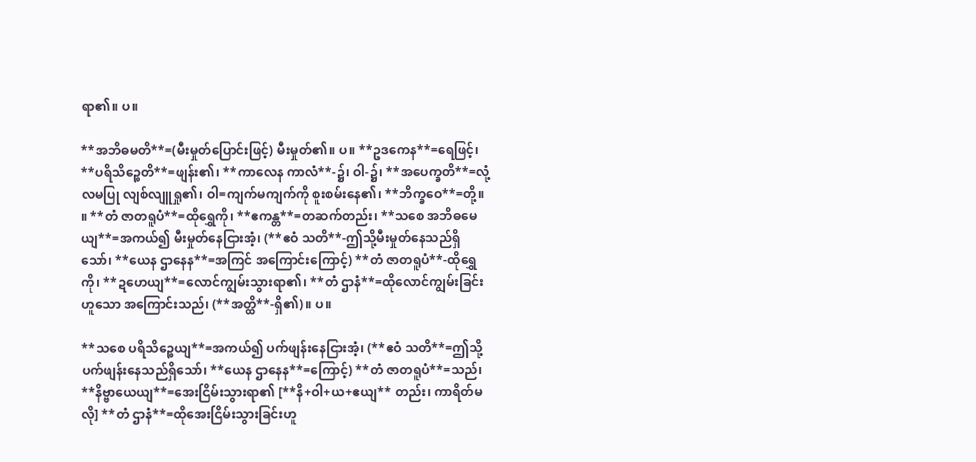ရာ၏။ ပ။

**အဘိဓမတိ**=(မီးမှုတ်ပြောင်းဖြင့်) မီးမှုတ်၏။ ပ။ **ဥဒကေန**=ရေဖြင့်၊ **ပရိသိဉ္စေတိ**=ဖျန်း၏၊ **ကာလေန ကာလံ**-၌၊ ဝါ-၌၊ **အပေက္ခတိ**=လုံ့လမပြု လျစ်လျူရှု၏၊ ဝါ=ကျက်မကျက်ကို စူးစမ်းနေ၏၊ **ဘိက္ခဝေ**=တို့။ ။ **တံ ဇာတရူပံ**=ထိုရွှေကို၊ **ဧကန္တ**=တဆက်တည်း၊ **သစေ အဘိဓမေယျ**=အကယ်၍ မီးမှုတ်နေငြားအံ့၊ (**ဧဝံ သတိ**-ဤသို့မီးမှုတ်နေသည်ရှိသော်၊ **ယေန ဌာနေန**=အကြင် အကြောင်းကြောင့်) **တံ ဇာတရူပံ**-ထိုရွှေကို၊ **ဍဟေယျ**=လောင်ကျွမ်းသွားရာ၏၊ **တံ ဌာနံ**=ထိုလောင်ကျွမ်းခြင်းဟူသော အကြောင်းသည်၊ (**အတ္ထိ**-ရှိ၏)။ ပ။

**သစေ ပရိသိဉ္စေယျ**=အကယ်၍ ပက်ဖျန်းနေငြားအံ့၊ (**ဧဝံ သတိ**=ဤသို့ပက်ဖျန်းနေသည်ရှိသော်၊ **ယေန ဌာနေန**=ကြောင့်) **တံ ဇာတရူပံ**=သည်၊ **နိဗ္ဗာယေယျ**=အေးငြိမ်းသွားရာ၏ [**နိ+ဝါ+ယ+ဧယျ** တည်း၊ ကာရိတ်မလို] **တံ ဌာနံ**=ထိုအေးငြိမ်းသွားခြင်းဟူ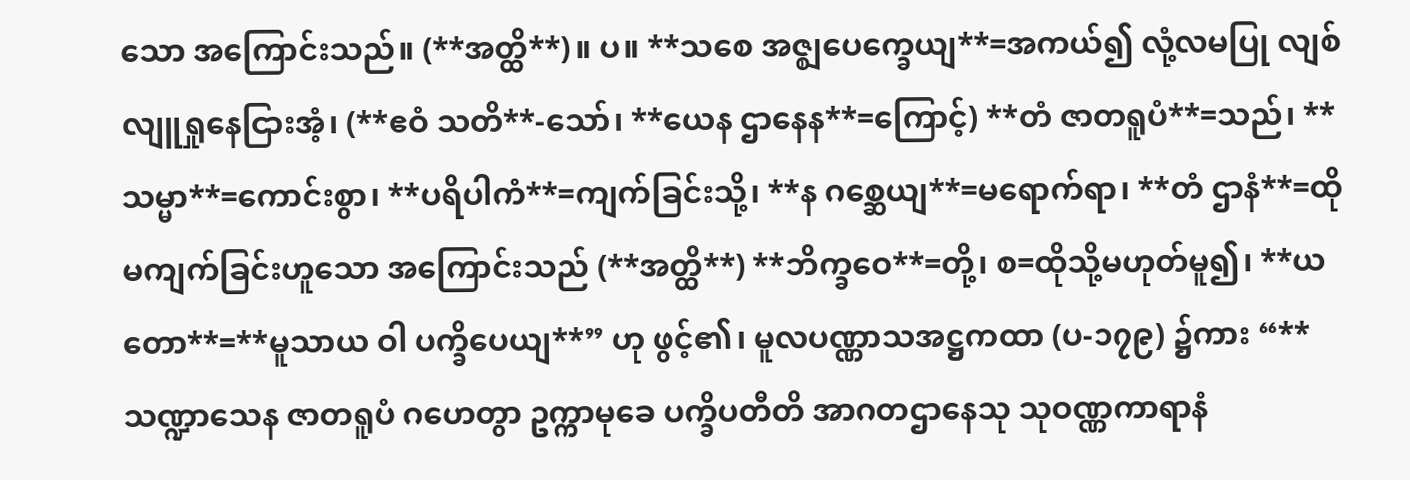သော အကြောင်းသည်။ (**အတ္ထိ**)။ ပ။ **သစေ အဇ္ဈပေက္ခေယျ**=အကယ်၍ လုံ့လမပြု လျစ်လျူရှုနေငြားအံ့၊ (**ဧဝံ သတိ**-သော်၊ **ယေန ဌာနေန**=ကြောင့်) **တံ ဇာတရူပံ**=သည်၊ **သမ္မာ**=ကောင်းစွာ၊ **ပရိပါကံ**=ကျက်ခြင်းသို့၊ **န ဂစ္ဆေယျ**=မရောက်ရာ၊ **တံ ဌာနံ**=ထိုမကျက်ခြင်းဟူသော အကြောင်းသည် (**အတ္ထိ**) **ဘိက္ခဝေ**=တို့၊ စ=ထိုသို့မဟုတ်မူ၍၊ **ယတော**=**မူသာယ ဝါ ပက္ခိပေယျ**” ဟု ဖွင့်၏၊ မူလပဏ္ဏာသအဋ္ဌကထာ (ပ-၁၇၉) ၌ကား “**သဏ္ဍာသေန ဇာတရူပံ ဂဟေတွာ ဥက္ကာမုခေ ပက္ခိပတီတိ အာဂတဌာနေသု သုဝဏ္ဏကာရာနံ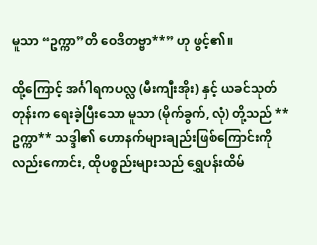မူသာ “ဥက္ကာ”တိ ဝေဒိတဗ္ဗာ**” ဟု ဖွင့်၏။

ထို့ကြောင့် အင်္ဂါရကပလ္လ (မီးကျီးအိုး) နှင့် ယခင်သုတ်တုန်းက ရေးခဲ့ပြီးသော မူသာ (မိုက်ခွက်, လုံ) တို့သည် **ဥက္ကာ** သဒ္ဒါ၏ ဟောနက်များချည်းဖြစ်ကြောင်းကိုလည်းကောင်း, ထိုပစ္စည်းများသည် ရွှေပန်းထိမ်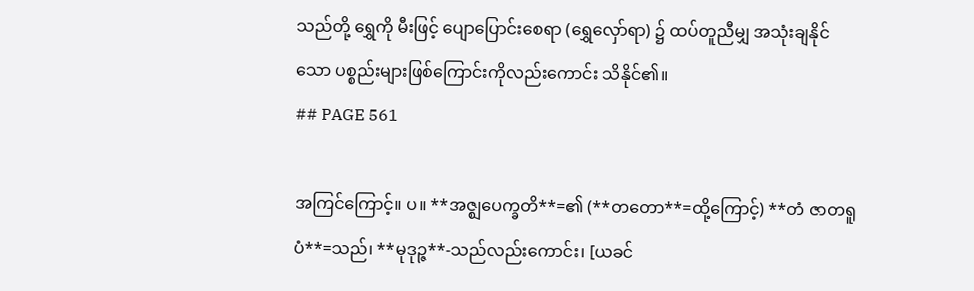သည်တို့ ရွှေကို မီးဖြင့် ပျောပြောင်းစေရာ (ရွှေလှော်ရာ) ၌ ထပ်တူညီမျှ အသုံးချနိုင်သော ပစ္စည်းများဖြစ်ကြောင်းကိုလည်းကောင်း သိနိုင်၏။
## PAGE 561

အကြင်ကြောင့်။ ပ။ **အဇ္ဈပေက္ခတိ**=၏ (**တတော**=ထို့ကြောင့်) **တံ ဇာတရူပံ**=သည်၊ **မုဒုဉ္ဇ**-သည်လည်းကောင်း၊ [ယခင်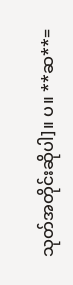သုတ်အတိုင်းဆိုပါ]။ ပ။ **ဆ**=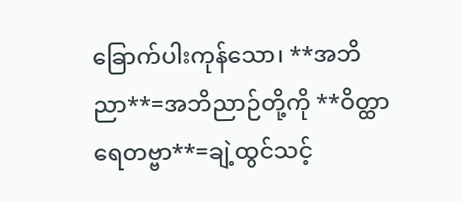ခြောက်ပါးကုန်သော၊ **အဘိညာ**=အဘိညာဉ်တို့ကို **ဝိတ္ထာရေတဗ္ဗာ**=ချဲ့ထွင်သင့်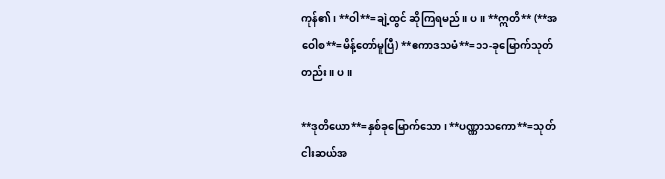ကုန်၏၊ **ဝါ**=ချဲ့ထွင် ဆိုကြရမည်။ ပ။ **ဣတိ** (**အဝေါစ**=မိန့်တော်မူပြီ) **ဧကာဒသမံ**=၁၁-ခုမြောက်သုတ်တည်း။ ပ။

**ဒုတိယော**=နှစ်ခုမြောက်သော၊ **ပဏ္ဏာသကော**=သုတ် ငါးဆယ်အ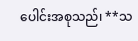ပေါင်းအစုသည်၊ **သ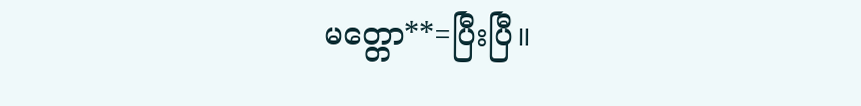မတ္တော**=ပြီးပြီ။